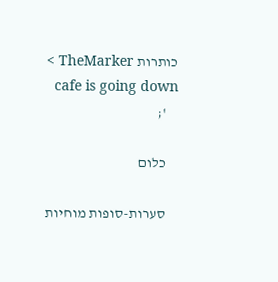כותרות TheMarker >
    cafe is going down
    ';

    כלום

    סערות-סופות מוחיות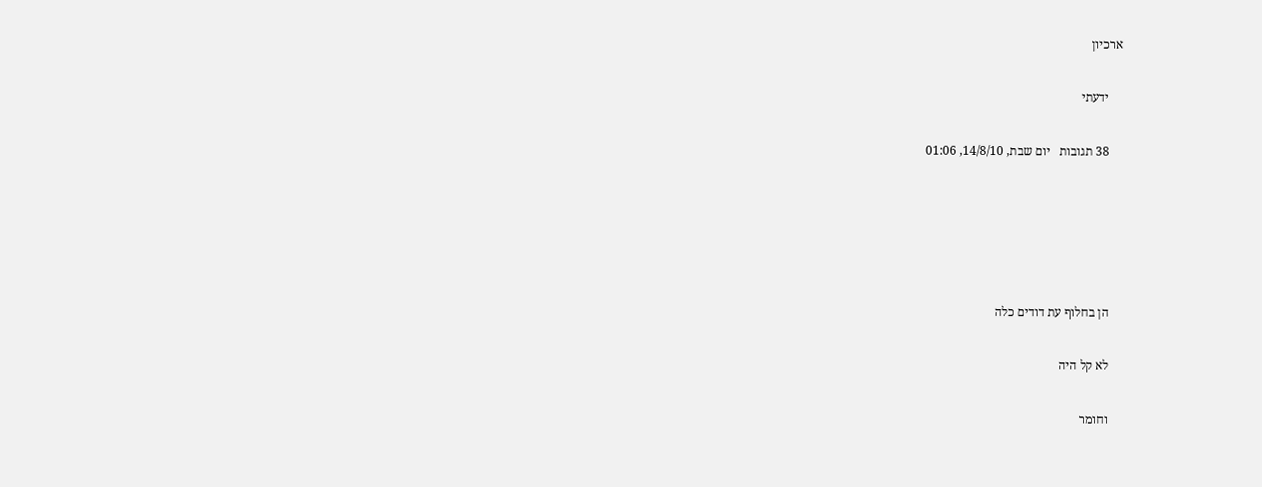ארכיון

    ידעתי

    38 תגובות   יום שבת, 14/8/10, 01:06





    הן בחלוף עת דודים כלה

    לא קל היה

    וחומר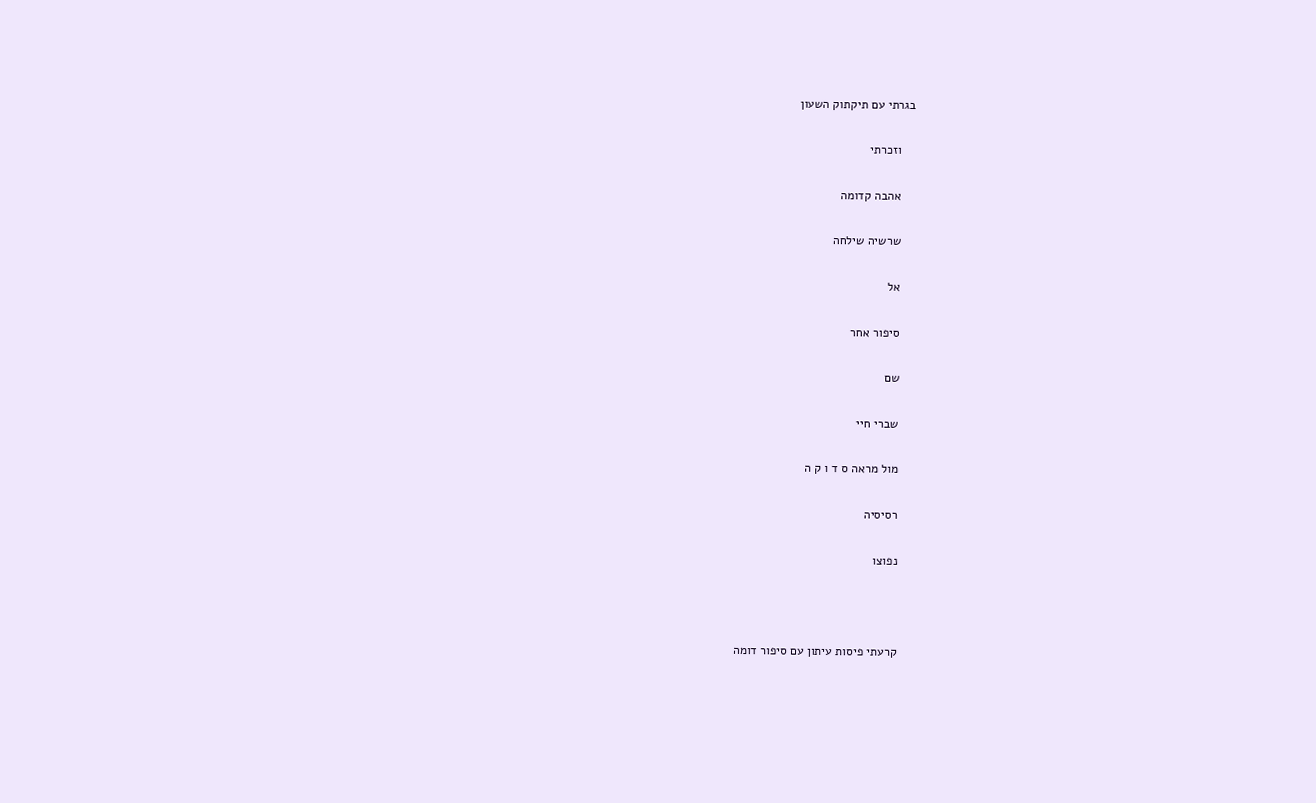בגרתי עם תיקתוק השעון

    וזכרתי

    אהבה קדומה

    שרשיה שילחה

    אל

    סיפור אחר

    שם

    שברי חיי

    מול מראה ס ד ו ק ה

    רסיסיה

    נפוצו



    קרעתי פיסות עיתון עם סיפור דומה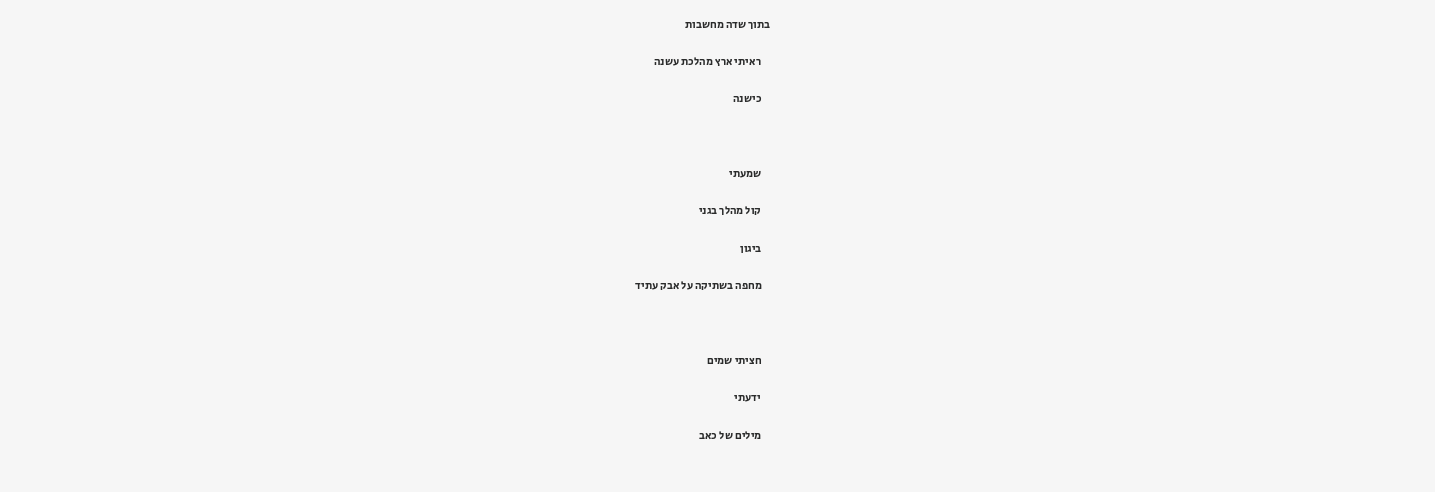בתוך שדה מחשבות

    ראיתי ארץ מהלכת עשנה

    כישנה



    שמעתי

    קול מהלך בגני

    ביגון

    מחפה בשתיקה על אבק עתיד



    חציתי שמים

    ידעתי

    מילים של כאב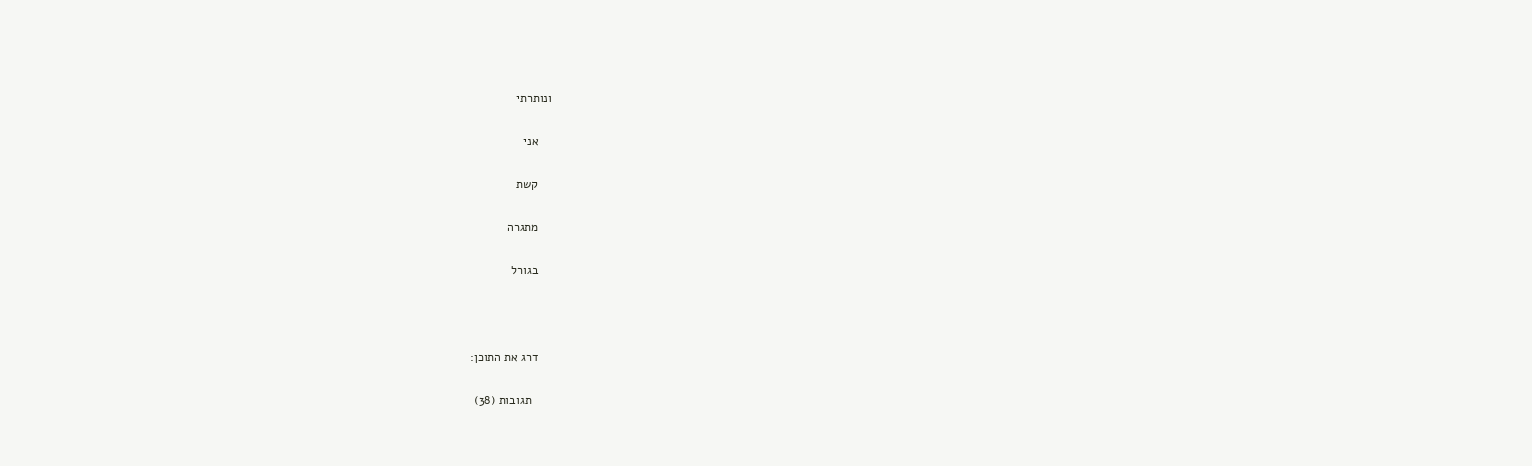ונותרתי

    אני

    קשת

    מתגרה

    בגורל



    דרג את התוכן:

      תגובות (38)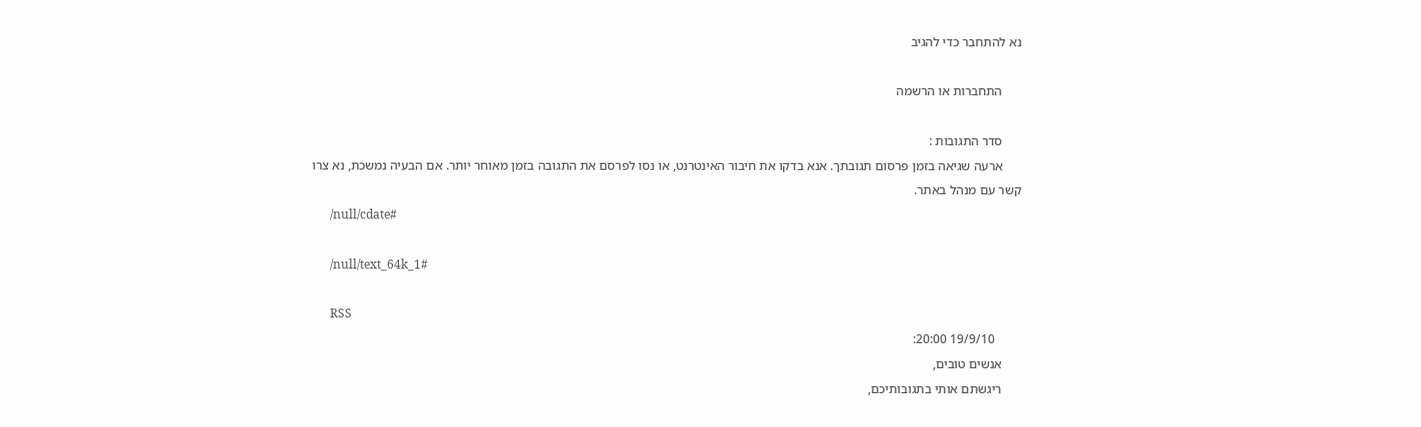נא להתחבר כדי להגיב

      התחברות או הרשמה

      סדר התגובות :
      ארעה שגיאה בזמן פרסום תגובתך. אנא בדקו את חיבור האינטרנט, או נסו לפרסם את התגובה בזמן מאוחר יותר. אם הבעיה נמשכת, נא צרו קשר עם מנהל באתר.
      /null/cdate#

      /null/text_64k_1#

      RSS
        19/9/10 20:00:
      אנשים טובים,
      ריגשתם אותי בתגובותיכם,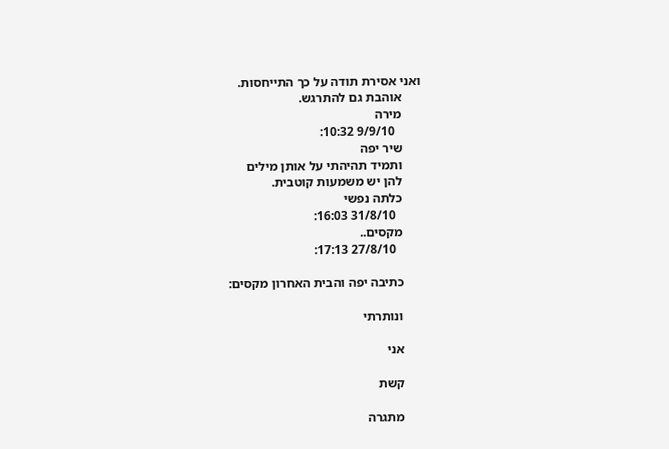ואני אסירת תודה על כך התייחסות.
      אוהבת גם להתרגש.
      מירה
        9/9/10 10:32:
      שיר יפה
      ותמיד תהיהתי על אותן מילים
      להן יש משמעות קוטבית.
      כלתה נפשי
        31/8/10 16:03:
      מקסים..
        27/8/10 17:13:

      כתיבה יפה והבית האחרון מקסים:

      ונותרתי

      אני

      קשת

      מתגרה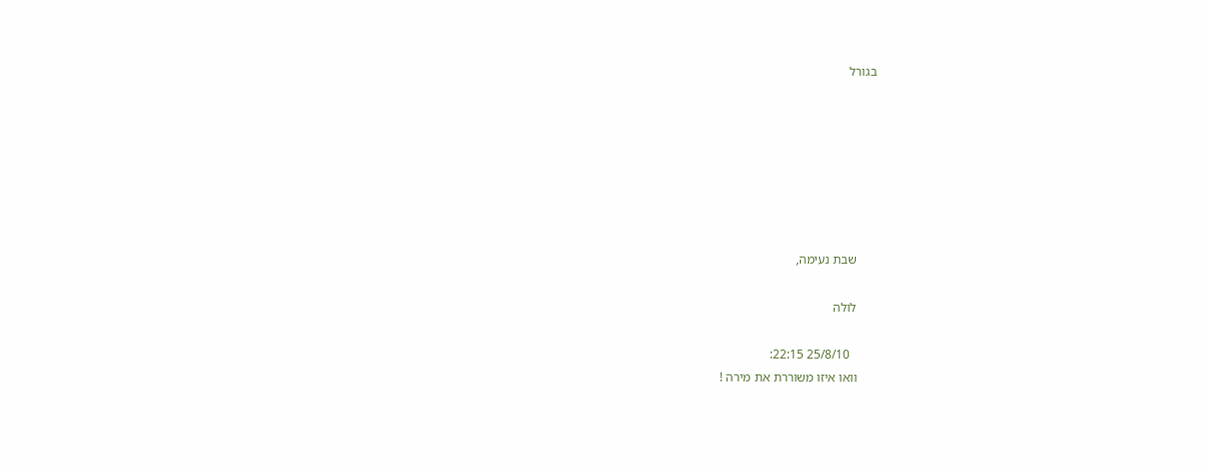בגורל







      שבת נעימה,

      לולה

        25/8/10 22:15:
      וואו איזו משוררת את מירה !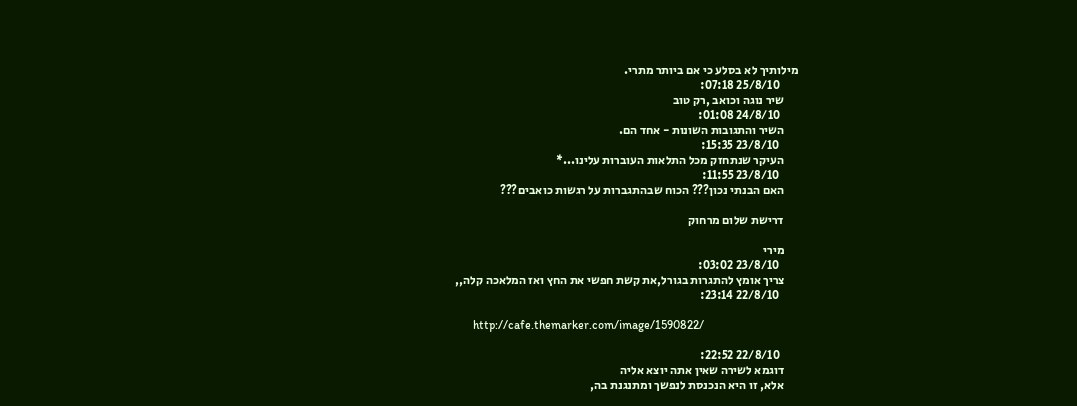מילותיך לא בסלע כי אם ביותר מתרי.
        25/8/10 07:18:
      שיר נוגה וכואב ,רק טוב
        24/8/10 01:08:
      השיר והתגובות השונות - אחד הם.
        23/8/10 15:35:
      העיקר שנתחזק מכל התלאות העוברות עלינו...*
        23/8/10 11:55:
      האם הבנתי נכון??? הכוח שבהתגברות על רגשות כואבים???

      דרישת שלום מרחוק

      מירי
        23/8/10 03:02:
      צריך אומץ להתגרות בגורל,את קשת חפשי את החץ ואז המלאכה קלה,,
        22/8/10 23:14:

      http://cafe.themarker.com/image/1590822/

        22/8/10 22:52:
      דוגמא לשירה שאין אתה יוצא אליה
      אלא, זו היא הנכנסת לנפשך ומתנגנת בה,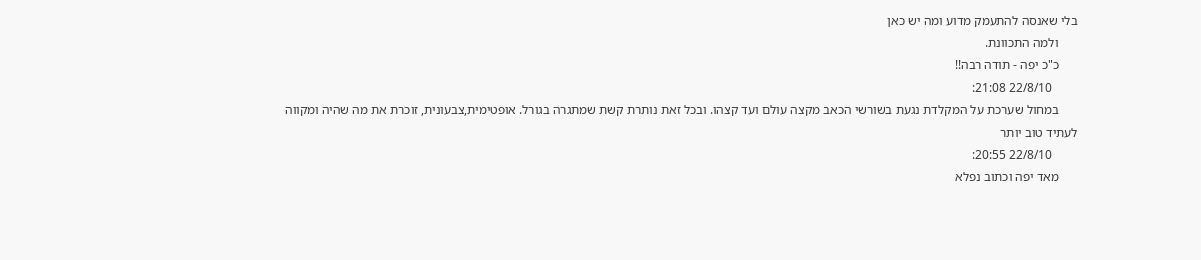בלי שאנסה להתעמק מדוע ומה יש כאן
      ולמה התכוונת.
      כ"כ יפה - תודה רבה!!
        22/8/10 21:08:
      במחול שערכת על המקלדת נגעת בשורשי הכאב מקצה עולם ועד קצהו. ובכל זאת נותרת קשת שמתגרה בגורל. אופטימית,צבעונית, זוכרת את מה שהיה ומקווה לעתיד טוב יותר
        22/8/10 20:55:
      מאד יפה וכתוב נפלא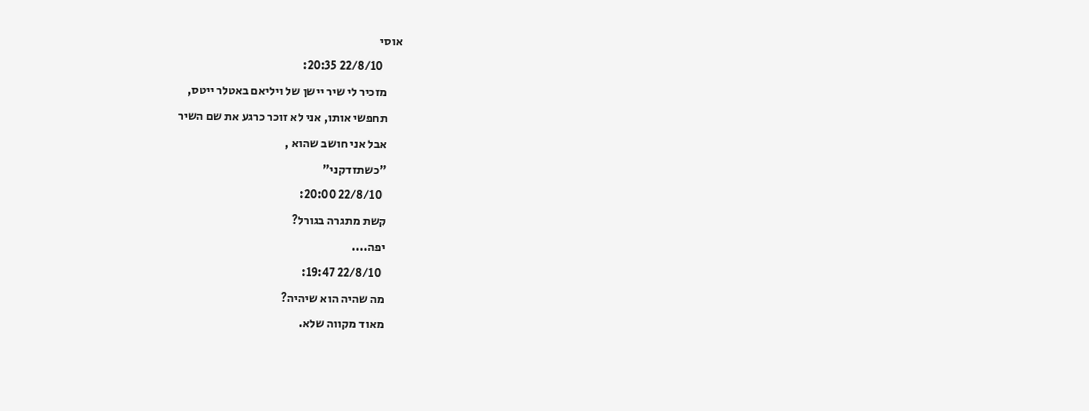אוסי
        22/8/10 20:35:
      מזכיר לי שיר יישן של ויליאם באטלר ייטס,
      תחפשי אותו, אני לא זוכר כרגע את שם השיר
      אבל אני חושב שהוא ,
      "כשתזדקני"
        22/8/10 20:00:
      קשת מתגרה בגורל?
      יפה....
        22/8/10 19:47:
      מה שהיה הוא שיהיה?
      מאוד מקווה שלא.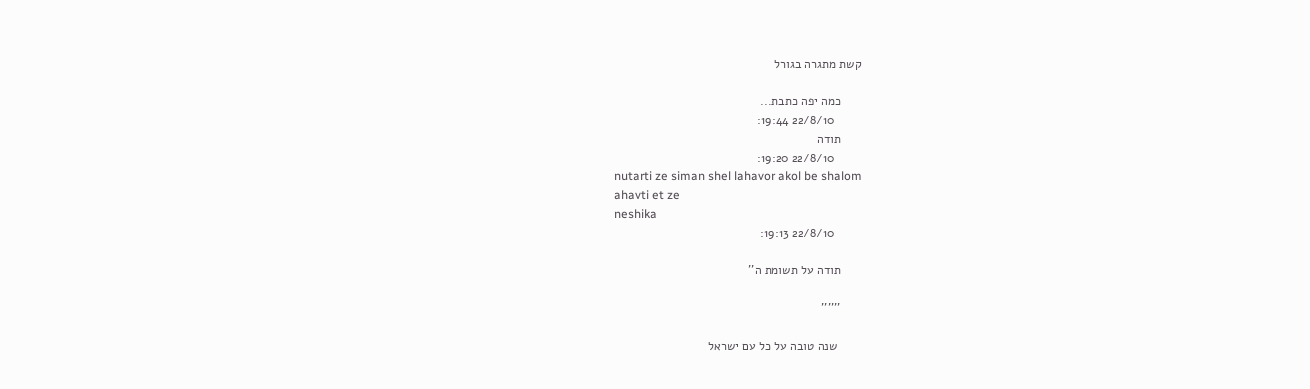קשת מתגרה בגורל

      כמה יפה כתבת...
        22/8/10 19:44:
      תודה
        22/8/10 19:20:
      nutarti ze siman shel lahavor akol be shalom
      ahavti et ze
      neshika
        22/8/10 19:13:

      תודה על תשומת ה''

      ''''''

       שנה טובה על כל עם ישראל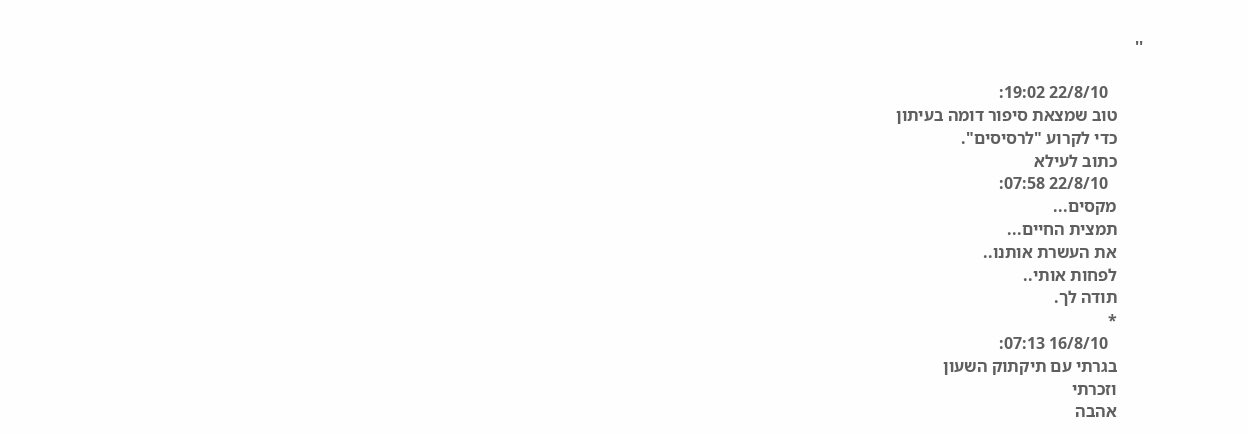''

        22/8/10 19:02:
      טוב שמצאת סיפור דומה בעיתון
      כדי לקרוע "לרסיסים".
      כתוב לעילא
        22/8/10 07:58:
      מקסים...
      תמצית החיים...
      את העשרת אותנו..
      לפחות אותי..
      תודה לך.
      *
        16/8/10 07:13:
      בגרתי עם תיקתוק השעון
      וזכרתי
      אהבה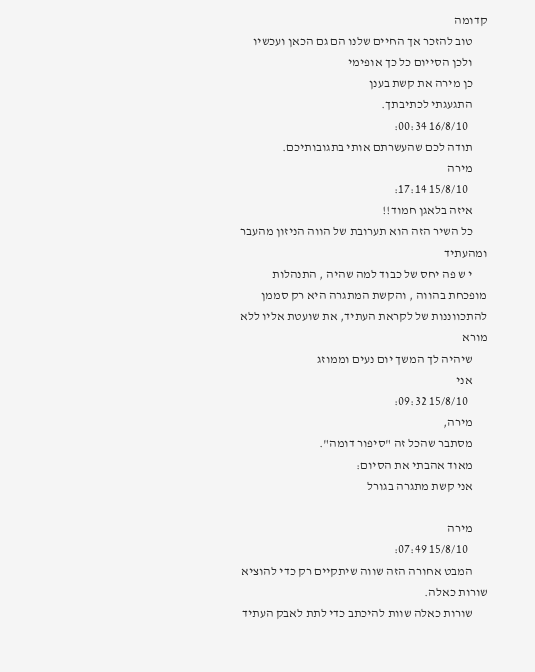קדומה
      טוב להזכר אך החיים שלנו הם גם הכאן ועכשיו
      ולכן הסייום כל כך אופימי
      כן מירה את קשת בענן
      התגעגתי לכתיבתך.
        16/8/10 00:34:
      תודה לכם שהעשרתם אותי בתגובותיכם.
      מירה
        15/8/10 17:14:
      איזה בלאגן חמוד!!
      כל השיר הזה הוא תערובת של הווה הניזון מהעבר ומהעתיד
      י ש פה יחס של כבוד למה שהיה , התנהלות מופכחת בהווה , והקשת המתגרה היא רק סממן להתכווננות של לקראת העתיד, את שועטת אליו ללא מורא
      שיהיה לך המשך יום נעים וממוזג
      אני
        15/8/10 09:32:
      מירה,
      מסתבר שהכל זה "סיפור דומה".
      מאוד אהבתי את הסיום:
      אני קשת מתגרה בגורל

      מירה
        15/8/10 07:49:
      המבט אחורה הזה שווה שיתקיים רק כדי להוציא שורות כאלה.
      שורות כאלה שוות להיכתב כדי לתת לאבק העתיד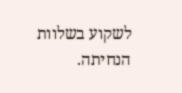לשקוע בשלוות הנחיתה.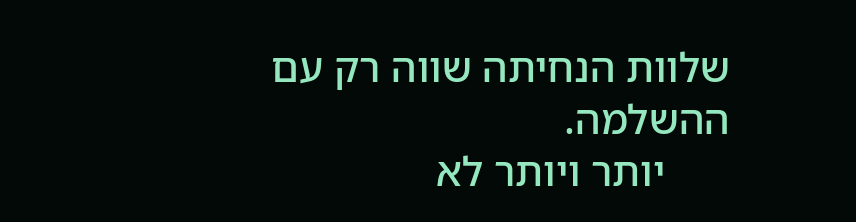שלוות הנחיתה שווה רק עם ההשלמה.
      יותר ויותר לא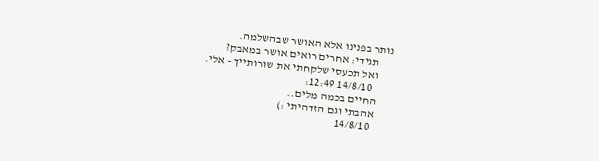נותר בפנינו אלא האושר שבהשלמה.
      תגידי: אחרים רואים אושר במאבק?
      ואל תכעסי שלקחתי את שורותייך - אלי.
        14/8/10 12:49:
      החיים בכמה מלים..
      אהבתי וגם הזדהיתי :)
        14/8/10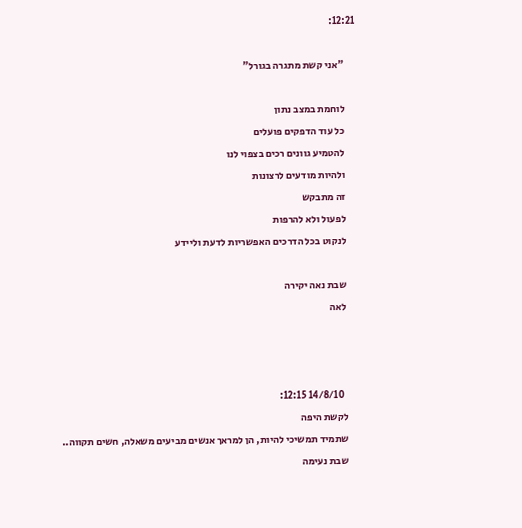12:21:

      "אני קשת מתגרה בגורל"

      לוחמת במצב נתון
      כל עוד הדפקים פועלים
      להטמיע גוונים רכים בצפוי לנו
      ולהיות מודעים לרצונות
      זה מתבקש
      לפעול ולא להרפות
      לנקוט בכל הדרכים האפשריות לדעת וליידע

      שבת נאה יקירה
      לאה



        14/8/10 12:15:
      לקשת היפה
      שתמיד תמשיכי להיות, הן למראך אנשים מביעים משאלה, חשים תקווה..
      שבת נעימה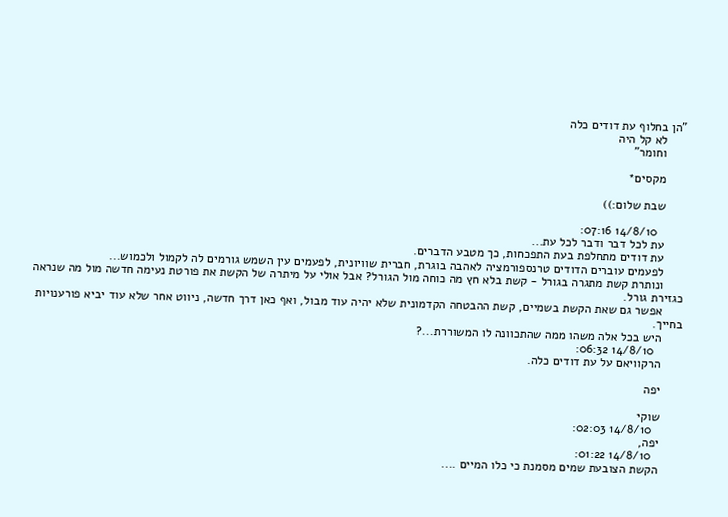"הן בחלוף עת דודים כלה
      לא קל היה
      וחומר"

      מקסים*

      שבת שלום:))

        14/8/10 07:16:
      עת לכל דבר ודבר לכל עת...
      עת דודים מתחלפת בעת התפכחות, כך מטבע הדברים.
      לפעמים עוברים הדודים טרנספורמציה לאהבה בוגרת, חברית שוויונית, לפעמים עין השמש גורמים לה לקמול ולכמוש...
      ונותרת קשת מתגרה בגורל - קשת בלא חץ מה כוחה מול הגורל? אבל אולי על מיתרה של הקשת את פורטת נעימה חדשה מול מה שנראה כגזירת גורל.
      אפשר גם שאת הקשת בשמיים, קשת ההבטחה הקדמונית שלא יהיה עוד מבול, ואף כאן דרך חדשה, ניווט אחר שלא עוד יביא פורענויות בחייך.
      היש בכל אלה משהו ממה שהתכוונה לו המשוררת...?
        14/8/10 06:32:
      הרקוויאם על עת דודים כלה.

      יפה

      שוקי
        14/8/10 02:03:
      יפה,
        14/8/10 01:22:
      הקשת הצובעת שמים מסמנת כי כלו המיים ....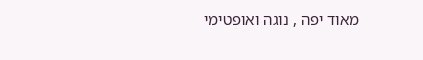מאוד יפה , נוגה ואופטימי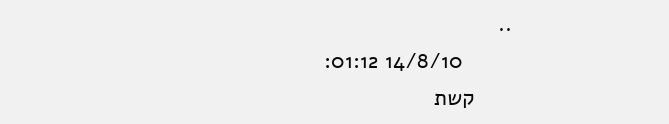..
        14/8/10 01:12:
      קשת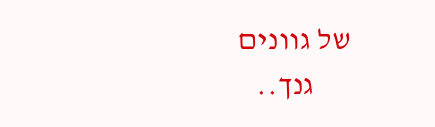של גוונים
      גנך..